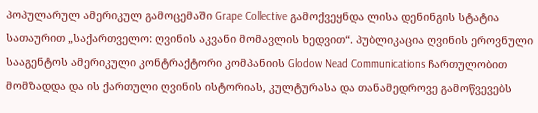პოპულარულ ამერიკულ გამოცემაში Grape Collective გამოქვეყნდა ლისა დენინგის სტატია სათაურით „საქართველო: ღვინის აკვანი მომავლის ხედვით“. პუბლიკაცია ღვინის ეროვნული სააგენტოს ამერიკული კონტრაქტორი კომპანიის Glodow Nead Communications ჩართულობით მომზადდა და ის ქართული ღვინის ისტორიას, კულტურასა და თანამედროვე გამოწვევებს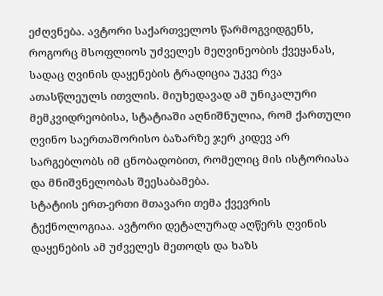ეძღვნება. ავტორი საქართველოს წარმოგვიდგენს, როგორც მსოფლიოს უძველეს მეღვინეობის ქვეყანას, სადაც ღვინის დაყენების ტრადიცია უკვე რვა ათასწლეულს ითვლის. მიუხედავად ამ უნიკალური მემკვიდრეობისა, სტატიაში აღნიშნულია, რომ ქართული ღვინო საერთაშორისო ბაზარზე ჯერ კიდევ არ სარგებლობს იმ ცნობადობით, რომელიც მის ისტორიასა და მნიშვნელობას შეესაბამება.
სტატიის ერთ-ერთი მთავარი თემა ქვევრის ტექნოლოგიაა. ავტორი დეტალურად აღწერს ღვინის დაყენების ამ უძველეს მეთოდს და ხაზს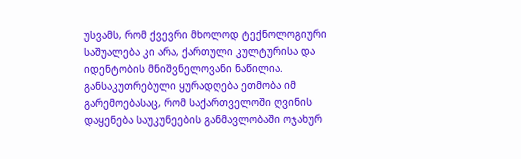უსვამს, რომ ქვევრი მხოლოდ ტექნოლოგიური საშუალება კი არა, ქართული კულტურისა და იდენტობის მნიშვნელოვანი ნაწილია. განსაკუთრებული ყურადღება ეთმობა იმ გარემოებასაც, რომ საქართველოში ღვინის დაყენება საუკუნეების განმავლობაში ოჯახურ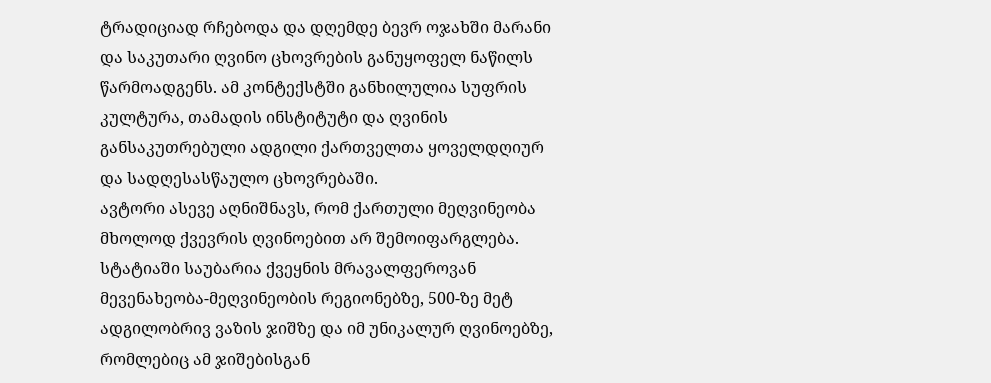ტრადიციად რჩებოდა და დღემდე ბევრ ოჯახში მარანი და საკუთარი ღვინო ცხოვრების განუყოფელ ნაწილს წარმოადგენს. ამ კონტექსტში განხილულია სუფრის კულტურა, თამადის ინსტიტუტი და ღვინის განსაკუთრებული ადგილი ქართველთა ყოველდღიურ და სადღესასწაულო ცხოვრებაში.
ავტორი ასევე აღნიშნავს, რომ ქართული მეღვინეობა მხოლოდ ქვევრის ღვინოებით არ შემოიფარგლება. სტატიაში საუბარია ქვეყნის მრავალფეროვან მევენახეობა-მეღვინეობის რეგიონებზე, 500-ზე მეტ ადგილობრივ ვაზის ჯიშზე და იმ უნიკალურ ღვინოებზე, რომლებიც ამ ჯიშებისგან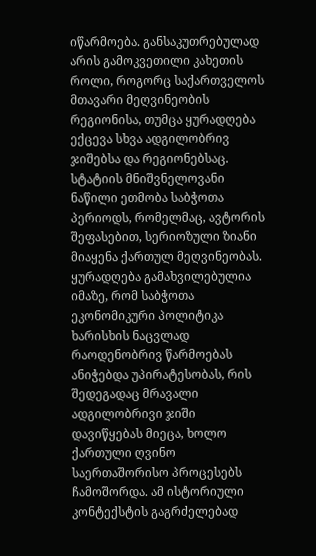იწარმოება. განსაკუთრებულად არის გამოკვეთილი კახეთის როლი, როგორც საქართველოს მთავარი მეღვინეობის რეგიონისა, თუმცა ყურადღება ექცევა სხვა ადგილობრივ ჯიშებსა და რეგიონებსაც.
სტატიის მნიშვნელოვანი ნაწილი ეთმობა საბჭოთა პერიოდს, რომელმაც, ავტორის შეფასებით, სერიოზული ზიანი მიაყენა ქართულ მეღვინეობას. ყურადღება გამახვილებულია იმაზე, რომ საბჭოთა ეკონომიკური პოლიტიკა ხარისხის ნაცვლად რაოდენობრივ წარმოებას ანიჭებდა უპირატესობას, რის შედეგადაც მრავალი ადგილობრივი ჯიში დავიწყებას მიეცა, ხოლო ქართული ღვინო საერთაშორისო პროცესებს ჩამოშორდა. ამ ისტორიული კონტექსტის გაგრძელებად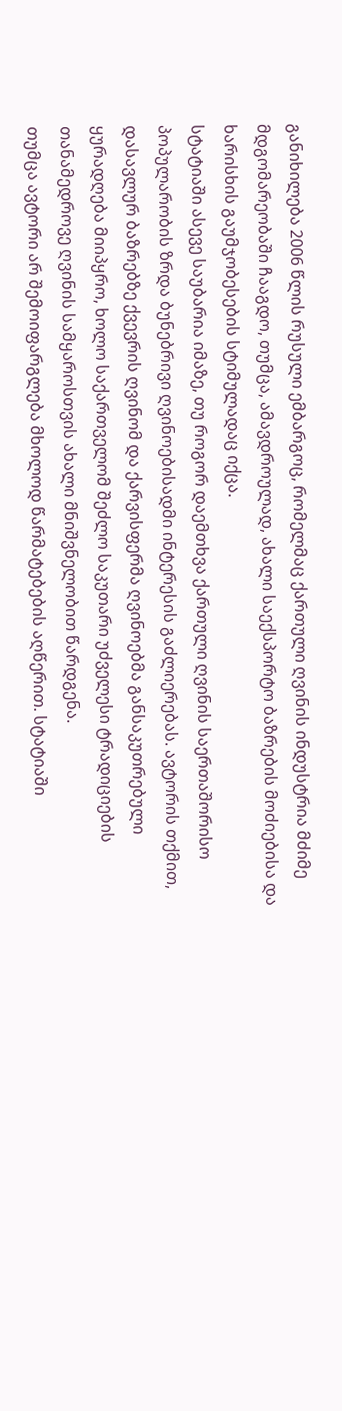განიხილება 2006 წლის რუსული ემბარგოც, რომელმაც ქართული ღვინის ინდუსტრია მძიმე მდგომარეობაში ჩააგდო, თუმცა, ამავდროულად, ახალი საექსპორტო ბაზრების მოძიებისა და ხარისხის გაუმჯობესების სტიმულადაც იქცა.
სტატიაში ასევე საუბარია იმაზე, თუ როგორ დაემთხვა ქართული ღვინის საერთაშორისო პოპულარობის ზრდა ბუნებრივი ღვინოებისადმი ინტერესის გაძლიერებას. ავტორის თქმით, დასავლურ ბაზრებზე ქვევრის ღვინომ და ქარვისფერმა ღვინოებმა განსაკუთრებული ყურადღება მიიპყრო, ხოლო საქართველომ შეძლო საკუთარი უძველესი ტრადიციების თანამედროვე ღვინის სამყაროსთვის ახალი მნიშვნელობით წარდგენა.
თუმცა ავტორი არ შემოიფარგლება მხოლოდ წარმატებების აღწერით. სტატიაში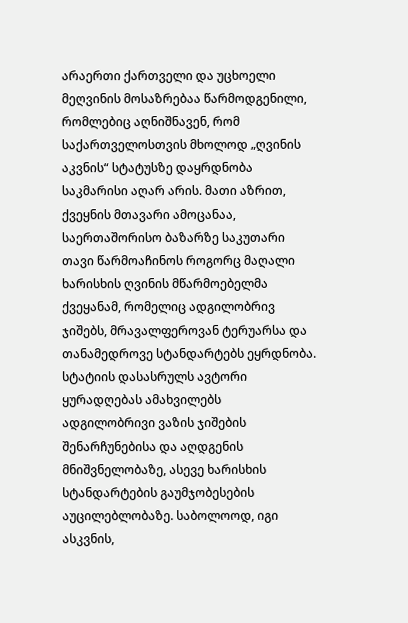არაერთი ქართველი და უცხოელი მეღვინის მოსაზრებაა წარმოდგენილი, რომლებიც აღნიშნავენ, რომ საქართველოსთვის მხოლოდ „ღვინის აკვნის“ სტატუსზე დაყრდნობა საკმარისი აღარ არის. მათი აზრით, ქვეყნის მთავარი ამოცანაა, საერთაშორისო ბაზარზე საკუთარი თავი წარმოაჩინოს როგორც მაღალი ხარისხის ღვინის მწარმოებელმა ქვეყანამ, რომელიც ადგილობრივ ჯიშებს, მრავალფეროვან ტერუარსა და თანამედროვე სტანდარტებს ეყრდნობა.
სტატიის დასასრულს ავტორი ყურადღებას ამახვილებს ადგილობრივი ვაზის ჯიშების შენარჩუნებისა და აღდგენის მნიშვნელობაზე, ასევე ხარისხის სტანდარტების გაუმჯობესების აუცილებლობაზე. საბოლოოდ, იგი ასკვნის,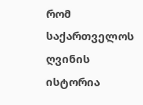რომ საქართველოს ღვინის ისტორია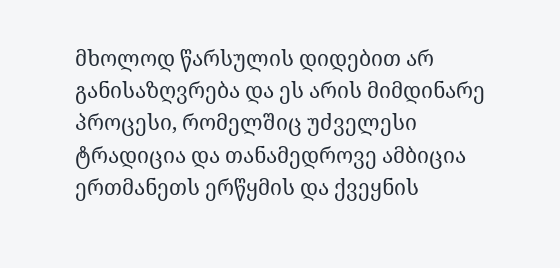მხოლოდ წარსულის დიდებით არ განისაზღვრება და ეს არის მიმდინარე პროცესი, რომელშიც უძველესი ტრადიცია და თანამედროვე ამბიცია ერთმანეთს ერწყმის და ქვეყნის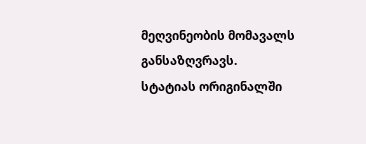მეღვინეობის მომავალს განსაზღვრავს.
სტატიას ორიგინალში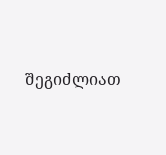შეგიძლიათ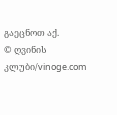გაეცნოთ აქ.
© ღვინის კლუბი/vinoge.com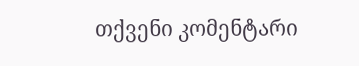თქვენი კომენტარი